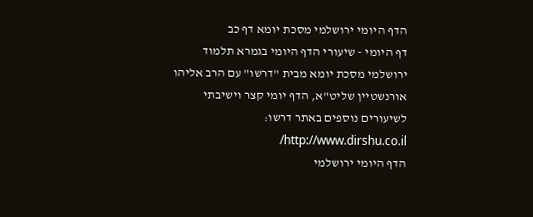הדף היומי ירושלמי מסכת יומא דף כב
דף היומי - שיעורי הדף היומי בגמרא תלמוד ירושלמי מסכת יומא מבית "דרשו" עם הרב אליהו אורנשטיין שליט"א, הדף יומי קצר וישיבתי
לשיעורים נוספים באתר דרשו: http://www.dirshu.co.il/
הדף היומי ירושלמי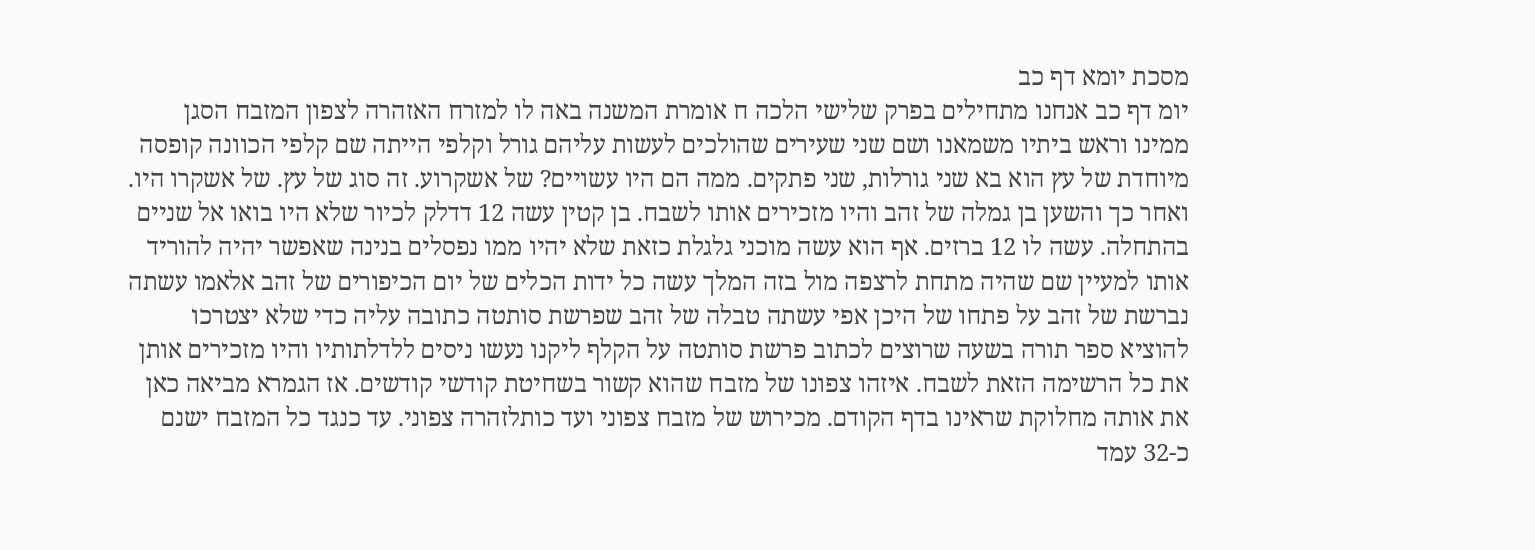מסכת יומא דף כב
יומ דף כב אנחנו מתחילים בפרק שלישי הלכה ח אומרת המשנה באה לו למזרח האזהרה לצפון המזבח הסגן ממינו וראש ביתיו משמאנו ושם שני שעירים שהולכים לעשות עליהם גורל וקלפי הייתה שם קלפי הכוונה קופסה מיוחדת של עץ הוא בא שני גורלות, שני פתקים. ממה הם היו עשויים? של אשקרוע. זה סוג של עץ. של אשקרו היו. ואחר כך והשען בן גמלה של זהב והיו מזכירים אותו לשבח. בן קטין עשה 12 דדלק לכיור שלא היו בואו אל שניים בהתחלה. עשה לו 12 ברזים. אף הוא עשה מוכני גלגלת כזאת שלא יהיו ממו נפסלים בנינה שאפשר יהיה להוריד אותו למעיין שם שהיה מתחת לרצפה מול בזה המלך עשה כל ידות הכלים של יום הכיפורים של זהב אלאמו עשתה נברשת של זהב על פתחו של היכן אפי עשתה טבלה של זהב שפרשת סותטה כתובה עליה כדי שלא יצטרכו להוציא ספר תורה בשעה שרוצים לכתוב פרשת סותטה על הקלף ליקנו נעשו ניסים ללדלתותיו והיו מזכירים אותן את כל הרשימה הזאת לשבח. איזהו צפונו של מזבח שהוא קשור בשחיטת קודשי קודשים. אז הגמרא מביאה כאן את אותה מחלוקת שראינו בדף הקודם. מכירוש של מזבח צפוני ועד כותלזהרה צפוני. עד כנגד כל המזבח ישנם כ-32 עמד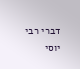דברי רבי יוסי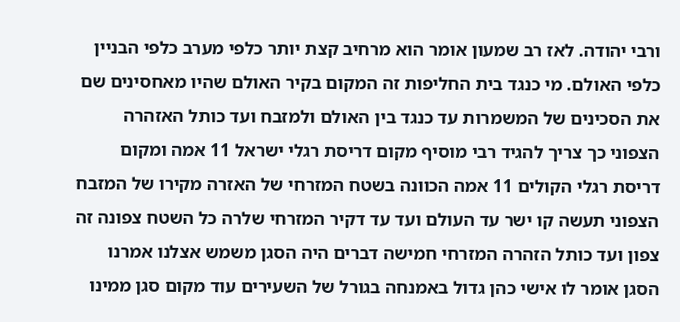ורבי יהודה. לאז רב שמעון אומר הוא מרחיב קצת יותר כלפי מערב כלפי הבניין כלפי האולם. מי כנגד בית החליפות זה המקום בקיר האולם שהיו מאחסינים שם את הסכינים של המשמרות עד כנגד בין האולם ולמזבח ועד כותל האזהרה הצפוני כך צריך להגיד רבי מוסיף מקום דריסת רגלי ישראל 11 אמה ומקום דריסת רגלי הקולים 11 אמה הכוונה בשטח המזרחי של האזרה מקירו של המזבח הצפוני תעשה קו ישר עד העולם ועד עד דקיר המזרחי שלרה כל השטח צפונה זה צפון ועד כותל הזהרה המזרחי חמישה דברים היה הסגן משמש אצלנו אמרנו הסגן אומר לו אישי כהן גדול באמנחה בגורל של השעירים עוד מקום סגן ממינו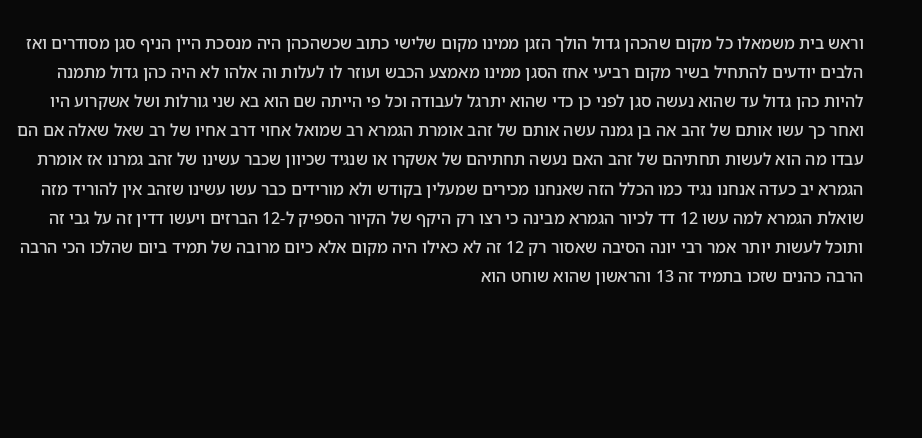וראש בית משמאלו כל מקום שהכהן גדול הולך הזגן ממינו מקום שלישי כתוב שכשהכהן היה מנסכת היין הניף סגן מסודרים ואז הלבים יודעים להתחיל בשיר מקום רביעי אחז הסגן ממינו מאמצע הכבש ועוזר לו לעלות וה אלהו לא היה כהן גדול מתמנה להיות כהן גדול עד שהוא נעשה סגן לפני כן כדי שהוא יתרגל לעבודה וכל פי הייתה שם הוא בא שני גורלות ושל אשקרוע היו ואחר כך עשו אותם של זהב אה בן גמנה עשה אותם של זהב אומרת הגמרא רב שמואל אחוי דרב אחיו של רב שאל שאלה אם הם עבדו מה הוא לעשות תחתיהם של זהב האם נעשה תחתיהם של אשקרו או שנגיד שכיוון שכבר עשינו של זהב גמרנו אז אומרת הגמרא יב כעדה אנחנו נגיד כמו הכלל הזה שאנחנו מכירים שמעלין בקודש ולא מורידים כבר עשו עשינו שזהב אין להוריד מזה שואלת הגמרא למה עשו 12 דד לכיור הגמרא מבינה כי רצו רק היקף של הקיור הספיק ל-12 הברזים ויעשו דדין זה על גבי זה ותוכל לעשות יותר אמר רבי יונה הסיבה שאסור רק 12 זה לא כאילו היה מקום אלא כיום מרובה של תמיד ביום שהלכו הכי הרבה הרבה כהנים שזכו בתמיד זה 13 והראשון שהוא שוחט הוא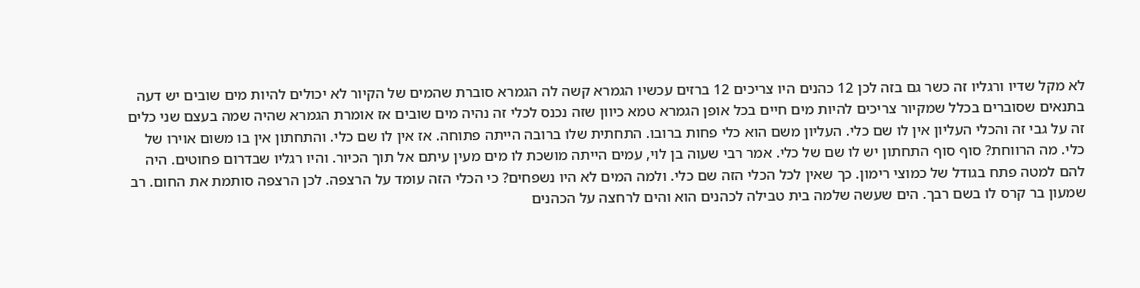לא מקל שדיו ורגליו זה כשר גם בזה לכן 12 כהנים היו צריכים 12 ברזים עכשיו הגמרא קשה לה הגמרא סוברת שהמים של הקיור לא יכולים להיות מים שובים יש דעה בתנאים שסוברים בכלל שמקיור צריכים להיות מים חיים בכל אופן הגמרא טמא כיוון שזה נכנס לכלי זה נהיה מים שובים אז אומרת הגמרא שהיה שמה בעצם שני כלים זה על גבי זה והכלי העליון אין לו שם כלי. העליון משם הוא כלי פחות ברובו. התחתית שלו ברובה הייתה פתוחה. אז אין לו שם כלי. והתחתון אין בו משום אוירו של כלי. מה הרווחת? סוף סוף התחתון יש לו שם של כלי. אמר רבי שעוה בן לוי, עמים הייתה מושכת לו מים מעין עיתם אל תוך הכיור. והיו רגליו שבדרום פחוטים. היה להם למטה פתח בגודל של כמוצי רימון. כך שאין לכל הכלי הזה שם כלי. ולמה המים לא היו נשפחים? כי הכלי הזה עומד על הרצפה. לכן הרצפה סותמת את החום. רב שמעון בר קרס לו בשם רבך. הים שעשה שלמה בית טבילה לכהנים הוא והים לרחצה על הכהנים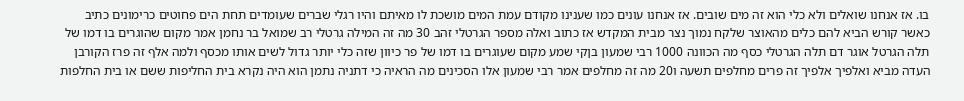בו. אז אנחנו שואלים ולא כלי הוא זה מים שובים. אז אנחנו עונים כמו שענינו מקודם עמת המים מושכת לו מאיתם והיו רגלי שברים שעומדים תחת הים פחוטים כרימונים כתיב כאשר קורש הביא להם כלים מהאוצר שלקח נמוך נצר מבית המקדש אז כתוב ואלה מספר הגרטלי זהב 30 מה זה המילה גרטלי רב שמואל בר נחמן אמר מקום שהוגרים בו דמו של תלה הגרטל אוגר דם תלה הגרטלי כסף מה הכוונה 1000 רבי שמעון בןקי שמע מקום שעוגרים בו דמו של פר כיוון שזה כלי יותר גדול לשים אותו מכסף ולמה אלף זה פרז הקורבן העדה מביא ואלפיך אלפיך זה פרים מחלפים תשעה ו20 מה זה מחלפים אמר רבי שמעון אלו הסכינים מה הראיה כי דתניה נתמן הוא היה נקרא בית החליפות ששם או בית החלפות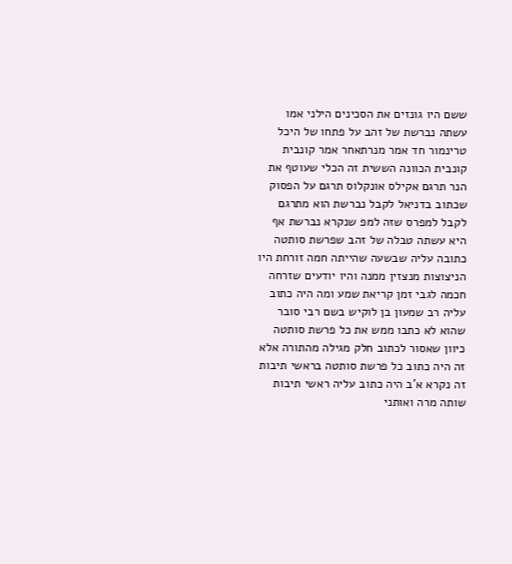ששם היו גונזים את הסכינים הילני אמו עשתה נברשת של זהב על פתחו של היכל טרינמור חד אמר מנרתאחר אמר קונבית קונבית הכוונה הששית זה הכלי שעוטף את הנר תרגם אקילס אונקלוס תרגם על הפסוק שכתוב בדניאל לקבל נברשת הוא מתרגם לקבל למפרס שזה למפ שנקרא נברשת אף היא עשתה טבלה של זהב שפרשת סותטה כתובה עליה שבשעה שהייתה חמה זורחת היו הניצוצות מנצזין ממנה והיו יודעים שזרחה חכמה לגבי זמן קריאת שמע ומה היה כתוב עליה רב שמעון בן לוקיש בשם רבי סובר שהוא לא כתבו ממש את כל פרשת סותטה כיוון שאסור לכתוב חלק מגילה מהתורה אלא זה היה כתוב כל פרשת סותטה בראשי תיבות זה נקרא א'ב היה כתוב עליה ראשי תיבות שותה מרה ואותני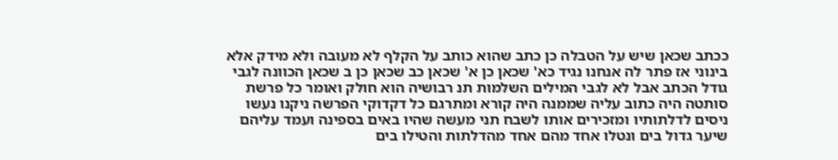ככתב שכאן שיש על הטבלה כן כתב שהוא כותב על הקלף לא מעובה ולא מידק אלא בינוני אז פתר לה אנחנו נגיד כא' שכאן כן א' שכאן כב שכאן כן ב שכאן הכוונה לגבי גודל הכתב אבל לא לגבי המילים השלמות תנ רבושיה הוא חולק ואומר כל פרשת סותטה היה כתוב עליה שממנה היה קורא ומתרגם כל דקדוקי הפרשה ניקנו נעשו ניסים לדלתותיו ומזכירים אותו לשבח תני מעשה שהיו באים בספינה ועמד עליהם שיער גדול בים ונטלו אחד מהם אחד מהדלתות והטילו בים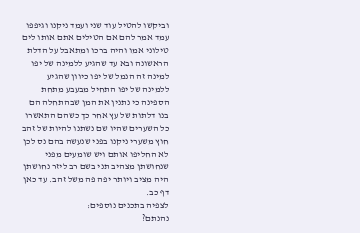וביקשו להטיל עוד שני ועמד ניקנו וגיפפו עמד אמר להם אם הטילים אתם אותו לים טילוני אמו והיה ברכו ומתאבל על הדלת הראשונה ובא עד שהגיע ללמינה של יפו למינה זה הנמל של יפו כיוון שהגיע ללמינה של יפו התחיל מבעבע מתחת הספינה כי נתנין את המן שבהתחלה הם בנו דלתות של עץ אחר כך כשהם התאשרו כל השערים שהיו שם נשתנו להיות של זהב חוץ משערי ניקנו בפני שנעשה בהם נס לכן לא החליפו אותם ויש שומעים מפני שנחושתן מצהיב תני בשם רב ליזר נחושתן היה מציב ויותר יפה פה משל זהב. עד כאן דף כב.
לצפיה בתכנים נוספים:
נהנתם?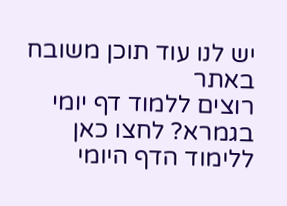יש לנו עוד תוכן משובח באתר
רוצים ללמוד דף יומי בגמרא? לחצו כאן ללימוד הדף היומי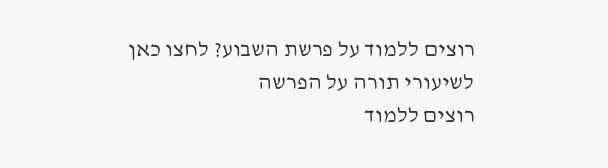רוצים ללמוד על פרשת השבוע? לחצו כאן לשיעורי תורה על הפרשה
רוצים ללמוד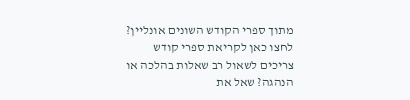מתוך ספרי הקודש השונים אונליין? לחצו כאן לקריאת ספרי קודש
צריכים לשאול רב שאלות בהלכה או הנהגה? שאל את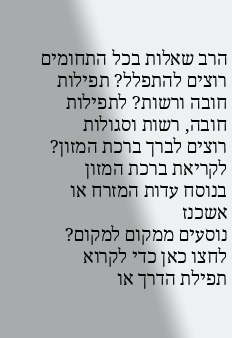הרב שאלות בכל התחומים
רוצים להתפלל? תפילות חובה ורשות? לתפילות חובה, רשות וסגולות
רוצים לברך ברכת המזון? לקריאת ברכת המזון בנוסח עדות המזרח או אשכנז
נוסעים ממקום למקום? לחצו כאן כדי לקרוא תפילת הדרך או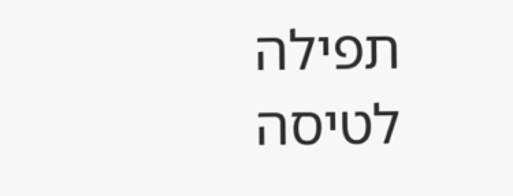תפילה לטיסה